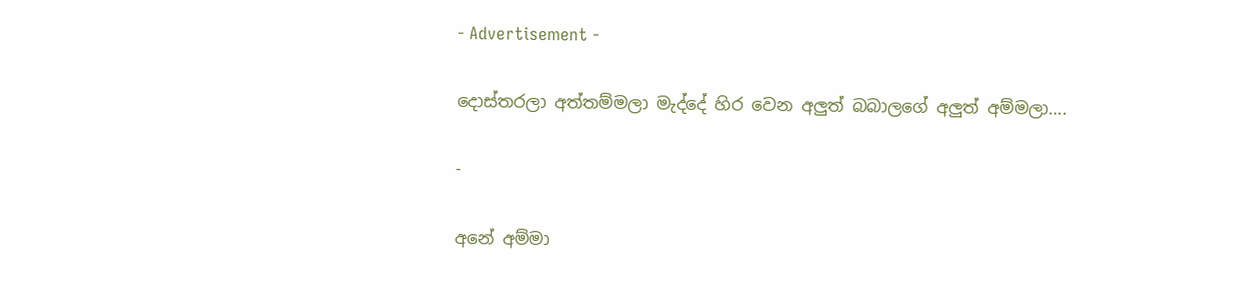- Advertisement -

දොස්තරලා අත්තම්මලා මැද්දේ හිර වෙන අලුත් බබාලගේ අලුත් අම්මලා….

-

අනේ අම්මා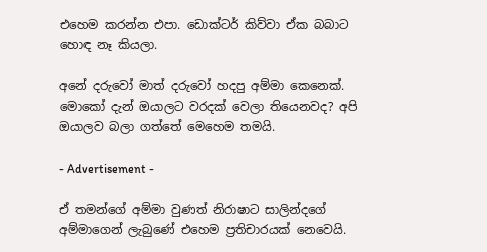එහෙම කරන්න එපා. ඩොක්ටර් කිව්වා ඒක බබාට හොඳ නෑ කියලා.

අනේ දරුවෝ මාත් දරුවෝ හදපු අම්මා කෙනෙක්. මොකෝ දැන් ඔයාලට වරදක් වෙලා තියෙනවද? අපි ඔයාලව බලා ගත්තේ මෙහෙම තමයි.

- Advertisement -

ඒ තමන්ගේ අම්මා වුණත් නිරාෂාට සාලින්දගේ අම්මාගෙන් ලැ‍බුණේ එහෙම ප්‍රතිචාරයක් නෙවෙයි.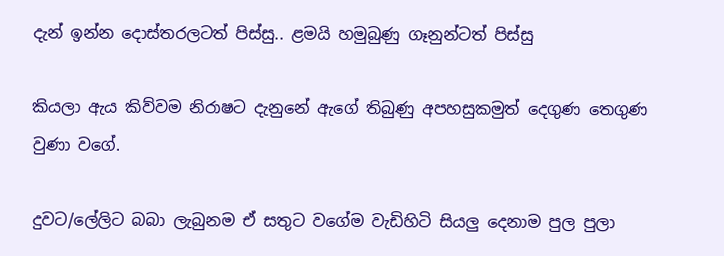දැන් ඉන්න දොස්තරලටත් පිස්සු.. ළමයි හමුබුණු ගෑනුන්ටත් පිස්සු

කියලා ඇය කිව්වම නිරාෂට දැනුනේ ඇගේ තිබුණු අපහසුකමුත් දෙගුණ තෙගුණ වුණා වගේ.

දුවට/ලේලිට බබා ලැබුනම ඒ සතුට වගේම වැඩිහිටි සියලු දෙනාම පුල පුලා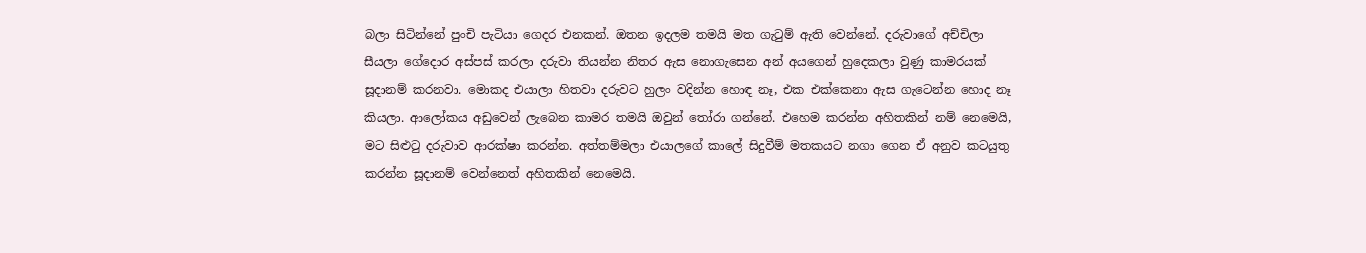බලා සිටින්නේ පුංචි පැටියා ගෙදර එනකන්. ඔතන ඉදලම තමයි මත ගැටුම් ඇති වෙන්නේ. දරුවාගේ අච්චිලා සීයලා ගේදොර අස්පස් කරලා දරුවා තියන්න නිතර ඇස නොගැසෙන අන් අයගෙන් හුදෙකලා වුණු කාමරයක් සූදානම් කරනවා. මොකද එයාලා හිතවා දරුවට හුලං වදින්න හොඳ නෑ, එක එක්කෙනා ඇස ගැටෙන්න හොද නෑ කියලා. ආලෝකය අඩුවෙන් ලැබෙන කාමර තමයි ඔවුන් තෝරා ගන්නේ. එහෙම කරන්න අහිතකින් නම් නෙමෙයි, මට සිළුටු දරුවාව ආරක්ෂා කරන්න. අත්තම්මලා එයාලගේ කාලේ සිදුවීම් මතකයට නගා ගෙන ඒ අනුව කටයුතු කරන්න සූදානම් වෙන්නෙත් අහිතකින් නෙමෙයි.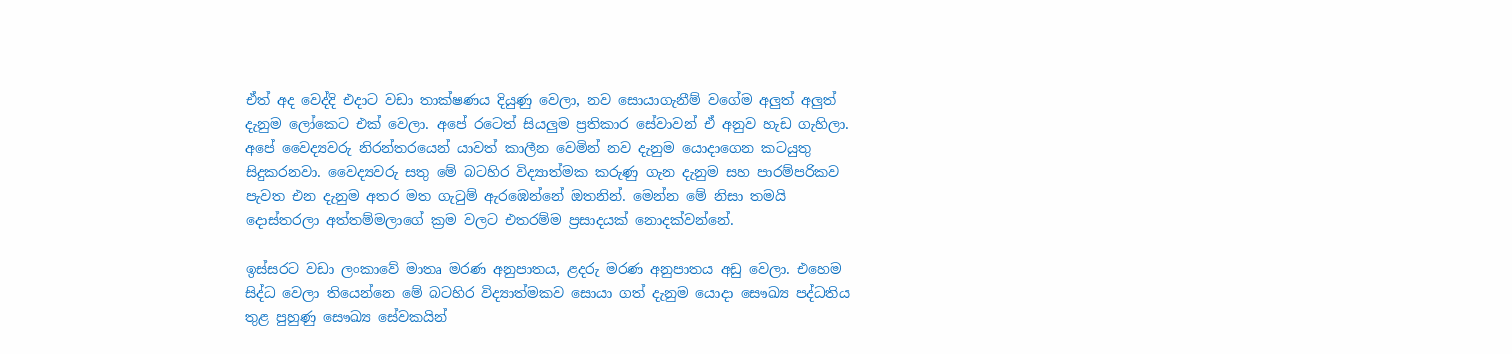ඒත් අද වෙද්දි එදාට වඩා තාක්ෂණය දියුණු වෙලා, නව සොයාගැනීම් වගේම අලුත් අලුත් දැනුම ලෝකෙට එක් වෙලා. අපේ රටෙත් සියලුම ප්‍රතිකාර සේවාවන් ඒ අනුව හැඩ ගැහිලා. අපේ වෛද්‍යවරු නිරන්තරයෙන් යාවත් කාලීන වෙමින් නව දැනුම යොදාගෙන කටයුතු සිදුකරනවා. වෛද්‍යවරු සතු මේ බටහිර විද්‍යාත්මක කරුණු ගැන දැනුම සහ පාරම්පරිකව පැවත එන දැනුම අතර මත ගැටුම් ඇරඹෙන්නේ ඔතනින්. මෙන්න මේ නිසා තමයි දොස්තරලා අත්තම්මලාගේ ක්‍රම වලට එතරම්ම ප්‍රසාදයක් නොදක්වන්නේ.

ඉස්සරට වඩා ලංකාවේ මාතෘ මරණ අනුපාතය, ළදරු මරණ අනුපාතය අඩු වෙලා. එහෙම සිද්ධ වෙලා තියෙන්නෙ මේ බටහිර විද්‍යාත්මකව සොයා ගත් දැනුම යොදා සෞඛ්‍ය පද්ධතිය තුළ පුහුණු සෞඛ්‍ය සේවකයින්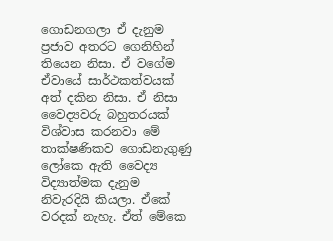ගොඩනගලා ඒ දැනුම ප්‍රජාව අතරට ගෙනිහින් තියෙන නිසා. ඒ වගේම ඒවායේ සාර්ථකත්වයක් අත් දකින නිසා. ඒ නිසා වෛද්‍යවරු බහුතරයක් විශ්වාස කරනවා මේ තාක්ෂණිකව ගොඩනැගුණු ලෝකෙ ඇති වෛද්‍ය විද්‍යාත්මක දැනුම නිවැරදියි කියලා. ඒකේ වරදක් නැහැ. ඒත් මේකෙ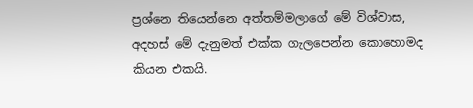ප්‍රශ්නෙ තියෙන්නෙ අත්තම්මලාගේ මේ විශ්වාස, අදහස් මේ දැනුමත් එක්ක ගැලපෙන්න කොහොමද කියන එකයි.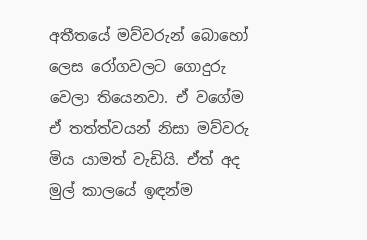අතීතයේ මව්වරුන් බොහෝ ලෙස රෝගවලට ගොදුරු වෙලා තියෙනවා. ඒ වගේම ඒ තත්ත්වයන් නිසා මව්වරු මිය යාමත් වැඩියි. ඒත් අද මුල් කාලයේ ඉඳන්ම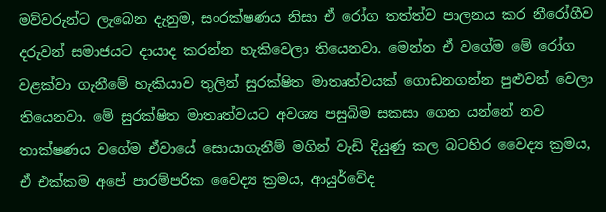මව්වරුන්ට ලැබෙන දැනුම, සංරක්ෂණය නිසා ඒ රෝග තත්ත්ව පාලනය කර නීරෝගීව දරුවන් සමාජයට දායාද කරන්න හැකිවෙලා තියෙනවා. මෙන්න ඒ වගේම මේ රෝග වළක්වා ගැනීමේ හැකියාව තුලින් සුරක්ෂිත මාතෘත්වයක් ගොඩනගන්න පුළුවන් වෙලා තියෙනවා. මේ සුරක්ෂිත මාතෘත්වයට අවශ්‍ය පසුබිම සකසා ගෙන යන්නේ නව තාක්ෂණය වගේම ඒවායේ සොයාගැනීම් මගින් වැඩි දියුණු කල බටහිර වෛද්‍ය ක්‍රමය, ඒ එක්කම අපේ පාරම්පරික වෛද්‍ය ක්‍රමය, ආයුර්වේද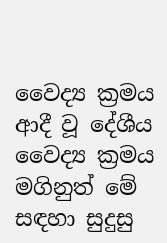වෛද්‍ය ක්‍රමය ආදී වූ දේශීය වෛද්‍ය ක්‍රමය මගිනුත් මේ සඳහා සුදුසු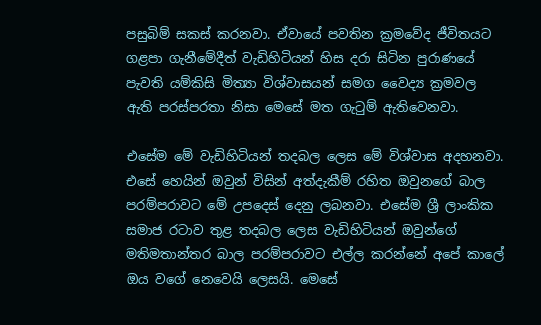පසුබිම් සකස් කරනවා. ඒවායේ පවතින ක්‍රමවේද ජීවිතයට ගළපා ගැනීමේදීත් වැඩිහිටියන් හිස දරා සිටින පුරාණයේ පැවති යම්කිසි මිත්‍යා විශ්වාසයන් සමග වෛද්‍ය ක්‍රමවල ඇති පරස්පරතා නිසා මෙසේ මත ගැටුම් ඇතිවෙනවා.

එසේම මේ වැඩිහිටියන් තදබල ලෙස මේ විශ්වාස අදහනවා. එසේ හෙයින් ඔවුන් විසින් අත්දැකීම් රහිත ඔවුනගේ බාල පරම්පරාවට මේ උපදෙස් දෙනු ලබනවා. එසේම ශ්‍රී ලාංකික සමාජ රටාව තුළ තදබල ලෙස වැඩිහිටියන් ඔවුන්ගේ මතිමතාන්තර බාල පරම්පරාවට එල්ල කරන්නේ අපේ කාලේ ඔය වගේ නෙවෙයි ලෙසයි. මෙසේ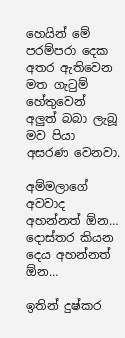හෙයින් මේ පරම්පරා දෙක අතර ඇතිවෙන මත ගැටුම් හේතුවෙන් අලුත් බබා ලැබූ මව පියා අසරණ වෙනවා.

අම්මලාගේ අවවාද අහන්නත් ඕන… දොස්තර කියන දෙය අහන්නත් ඕන…

ඉතින් දුෂ්කර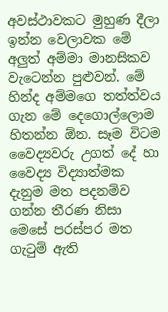අවස්ථාවකට මුහුණ දීලා ඉන්න වෙලාවක මේ අලුත් අම්මා මානසිකව වැටෙන්න පුළුවන්. මේ හින්ද අම්මගෙ තත්ත්වය ගැන මේ දෙගොල්ලොම හිතන්න ඕන. සෑම විටම වෛද්‍යවරු උගත් දේ හා වෛද්‍ය විද්‍යාත්මක දැනුම මත පදනම්ව ගන්න තීරණ නිසා මෙසේ පරස්පර මත ගැටුම් ඇති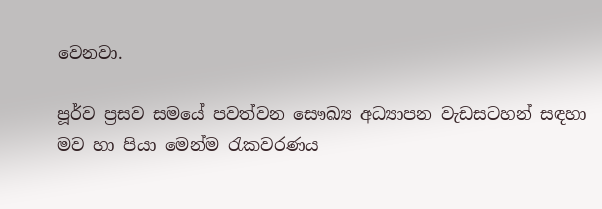වෙනවා.

පූර්ව ප්‍රසව සමයේ පවත්වන සෞඛ්‍ය අධ්‍යාපන වැඩසටහන් සඳහා මව හා පියා මෙන්ම රැකවරණය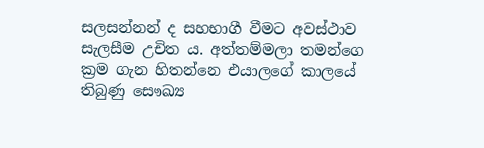සලසන්නන් ද සහභාගී වීමට අවස්ථාව සැලසීම උචිත ය. අත්තම්මලා තමන්ගෙ ක්‍රම ගැන හිතන්නෙ එයාලගේ කාලයේ තිබුණු සෞඛ්‍ය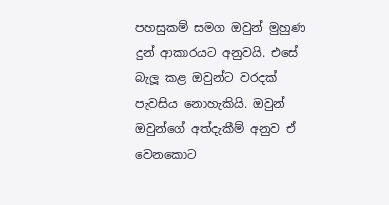පහසුකම් සමග ඔවුන් මුහුණ දුන් ආකාරයට අනුවයි. එසේ බැලූ කළ ඔවුන්ට වරදක් පැවසිය නොහැකියි. ඔවුන් ඔවුන්ගේ අත්දැකීම් අනුව ඒ වෙනකොට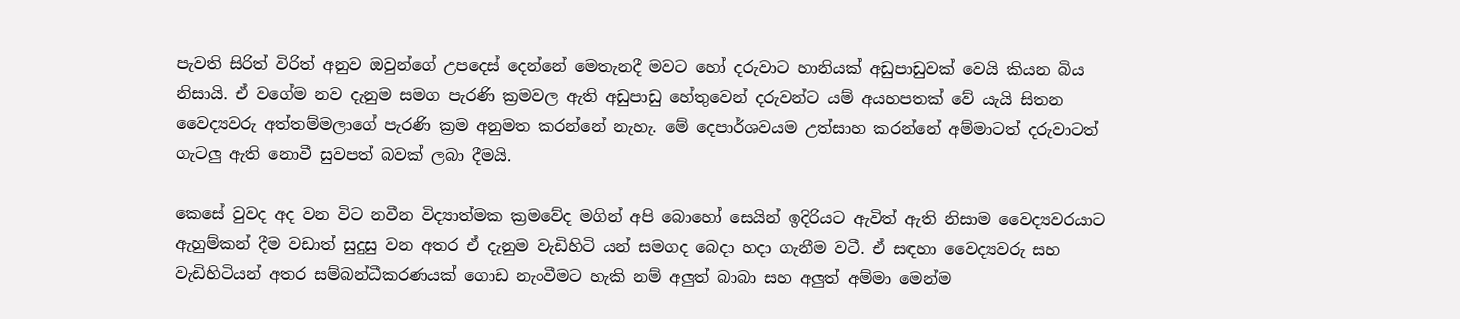පැවති සිරිත් විරිත් අනුව ඔවුන්ගේ උපදෙස් දෙන්නේ මෙතැනදී මවට හෝ දරුවාට හානියක් අඩුපාඩුවක් වෙයි කියන බිය නිසායි. ඒ වගේම නව දැනුම සමග පැරණි ක්‍රමවල ඇති අඩුපාඩු හේතුවෙන් දරුවන්ට යම් අයහපතක් වේ යැයි සිතන වෛද්‍යවරු අත්තම්මලාගේ පැරණි ක්‍රම අනුමත කරන්නේ නැහැ. මේ දෙපාර්ශවයම උත්සාහ කරන්නේ අම්මාටත් දරුවාටත් ගැටලු ඇති නොවී සුවපත් බවක් ලබා දීමයි.

කෙසේ වුවද අද වන විට නවීන විද්‍යාත්මක ක්‍රමවේද මගින් අපි බොහෝ සෙයින් ඉදිරියට ඇවිත් ඇති නිසාම වෛද්‍යවරයාට ඇහුම්කන් දීම වඩාත් සුදුසු වන අතර ඒ දැනුම වැඩිහිටි යන් සමගද බෙදා හදා ගැනීම වටී. ඒ සඳහා වෛද්‍යවරු සහ වැඩිහිටියන් අතර සම්බන්ධීකරණයක් ගොඩ නැංවීමට හැකි නම් අලුත් බාබා සහ අලුත් අම්මා මෙන්ම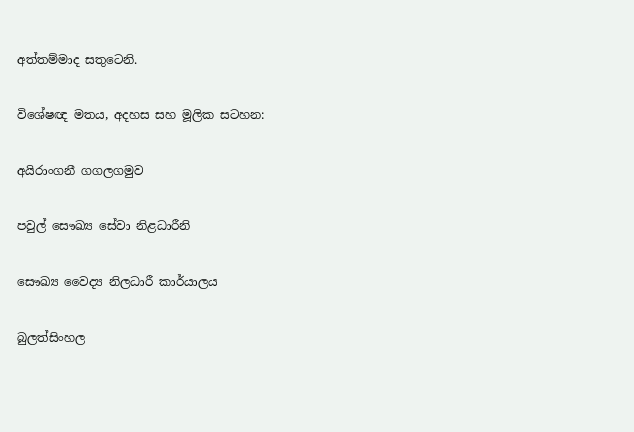අත්තම්මාද සතුටෙනි.

විශේෂඥ මතය, අදහස සහ මූලික සටහන:

අයිරාංගනී ගගලගමුව

පවුල් සෞඛ්‍ය සේවා නිළධාරීනි

සෞඛ්‍ය වෛද්‍ය නිලධාරී කාර්යාලය

බුලත්සිංහල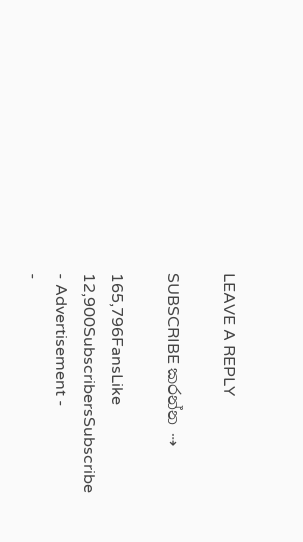LEAVE A REPLY

SUBSCRIBE කරන්න ⇢

165,796FansLike
12,900SubscribersSubscribe
- Advertisement -
-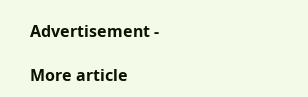Advertisement -

More article